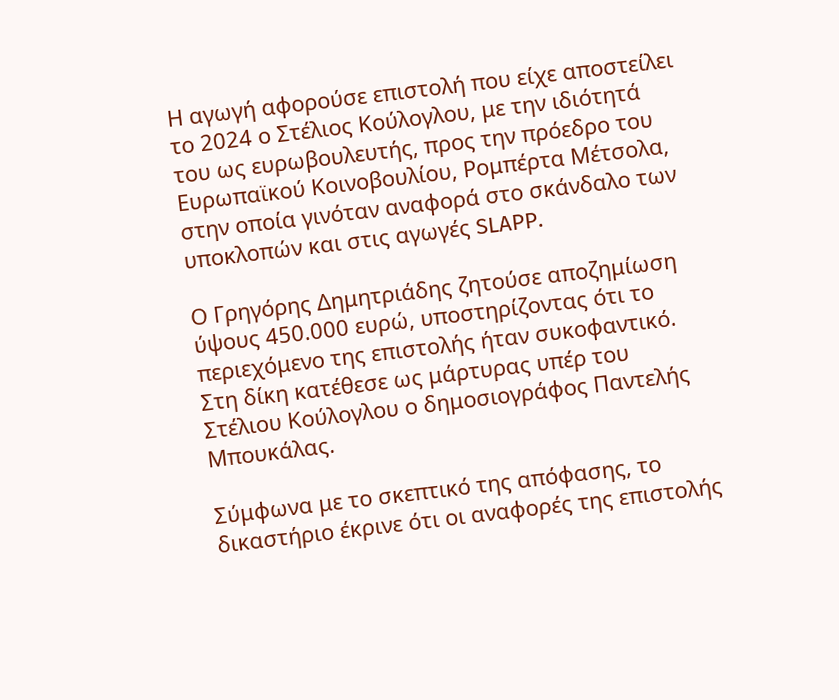Η αγωγή αφορούσε επιστολή που είχε αποστείλει το 2024 ο Στέλιος Κούλογλου, με την ιδιότητά του ως ευρωβουλευτής, προς την πρόεδρο του Ευρωπαϊκού Κοινοβουλίου, Ρομπέρτα Μέτσολα, στην οποία γινόταν αναφορά στο σκάνδαλο των υποκλοπών και στις αγωγές SLAPP.

Ο Γρηγόρης Δημητριάδης ζητούσε αποζημίωση ύψους 450.000 ευρώ, υποστηρίζοντας ότι το περιεχόμενο της επιστολής ήταν συκοφαντικό. Στη δίκη κατέθεσε ως μάρτυρας υπέρ του Στέλιου Κούλογλου ο δημοσιογράφος Παντελής Μπουκάλας.

Σύμφωνα με το σκεπτικό της απόφασης, το δικαστήριο έκρινε ότι οι αναφορές της επιστολής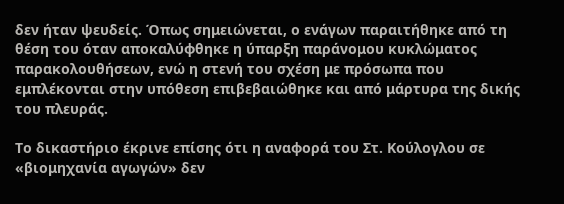δεν ήταν ψευδείς. Όπως σημειώνεται, ο ενάγων παραιτήθηκε από τη θέση του όταν αποκαλύφθηκε η ύπαρξη παράνομου κυκλώματος παρακολουθήσεων, ενώ η στενή του σχέση με πρόσωπα που εμπλέκονται στην υπόθεση επιβεβαιώθηκε και από μάρτυρα της δικής του πλευράς.

Το δικαστήριο έκρινε επίσης ότι η αναφορά του Στ. Κούλογλου σε «βιομηχανία αγωγών» δεν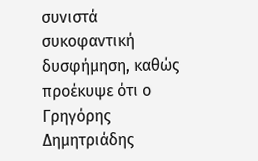συνιστά συκοφαντική δυσφήμηση, καθώς προέκυψε ότι ο Γρηγόρης Δημητριάδης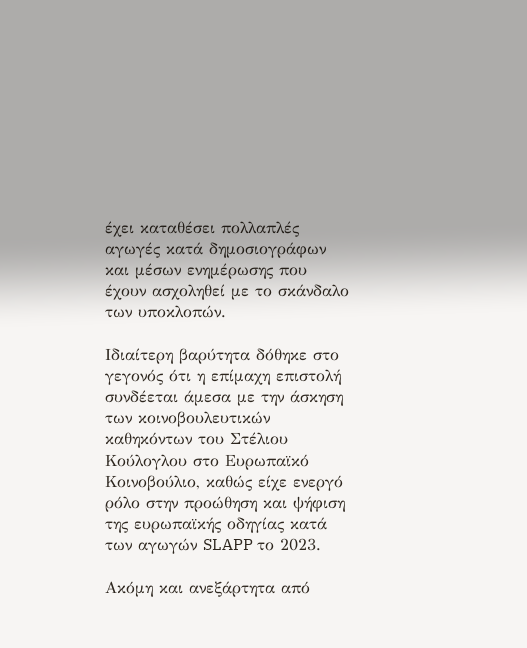έχει καταθέσει πολλαπλές αγωγές κατά δημοσιογράφων και μέσων ενημέρωσης που έχουν ασχοληθεί με το σκάνδαλο των υποκλοπών.

Ιδιαίτερη βαρύτητα δόθηκε στο γεγονός ότι η επίμαχη επιστολή συνδέεται άμεσα με την άσκηση των κοινοβουλευτικών καθηκόντων του Στέλιου Κούλογλου στο Ευρωπαϊκό Κοινοβούλιο, καθώς είχε ενεργό ρόλο στην προώθηση και ψήφιση της ευρωπαϊκής οδηγίας κατά των αγωγών SLAPP το 2023.

Ακόμη και ανεξάρτητα από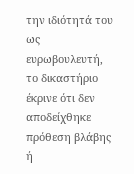την ιδιότητά του ως ευρωβουλευτή, το δικαστήριο έκρινε ότι δεν αποδείχθηκε πρόθεση βλάβης ή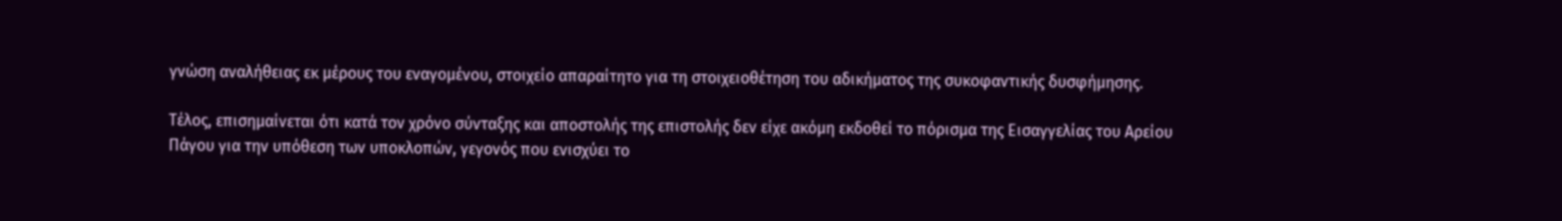γνώση αναλήθειας εκ μέρους του εναγομένου, στοιχείο απαραίτητο για τη στοιχειοθέτηση του αδικήματος της συκοφαντικής δυσφήμησης.

Τέλος, επισημαίνεται ότι κατά τον χρόνο σύνταξης και αποστολής της επιστολής δεν είχε ακόμη εκδοθεί το πόρισμα της Εισαγγελίας του Αρείου Πάγου για την υπόθεση των υποκλοπών, γεγονός που ενισχύει το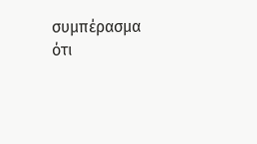συμπέρασμα ότι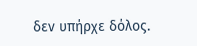δεν υπήρχε δόλος.